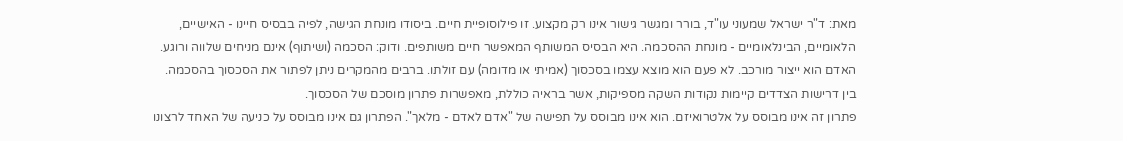מאת: ד"ר ישראל שמעוני עו"ד, בורר ומגשר גישור אינו רק מקצוע. זו פילוסופיית חיים. ביסודו מונחת הגישה, לפיה בבסיס חיינו - האישיים, הלאומיים, הבינלאומיים - מונחת ההסכמה. היא הבסיס המשותף המאפשר חיים משותפים. ודוק: הסכמה (ושיתוף) אינם מניחים שלווה ורוגע. האדם הוא ייצור מורכב. לא פעם הוא מוצא עצמו בסכסוך (אמיתי או מדומה) עם זולתו. ברבים מהמקרים ניתן לפתור את הסכסוך בהסכמה. בין דרישות הצדדים קיימות נקודות השקה מספיקות, אשר בראיה כוללת, מאפשרות פתרון מוסכם של הסכסוך.
פתרון זה אינו מבוסס על אלטרואיזם. הוא אינו מבוסס על תפישה של "אדם לאדם - מלאך". הפתרון גם אינו מבוסס על כניעה של האחד לרצונו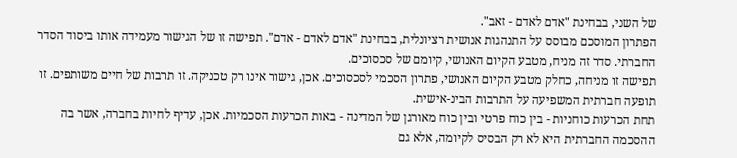של השני, בבחינת "אדם לאדם - זאב".
הפתרון המוסכם מבוסס על התנהגות אנושית רציונלית, בבחינת "אדם לאדם - אדם". תפישה זו של הגישור מעמידה אותו ביסוד הסדר החברתי. סדר זה מניח, מטבע הקיום האנושי, קיומם של סכסוכים.
תפישה זו מניחה, כחלק מטבע הקיום האנושי, פתרון הסכמי לסכסוכים. אכן, גישור אינו רק טכניקה. זו תרבות של חיים משותפים. זו תופעה חברתית המשפיעה על התרבות הבינ-אישית.
תחת הכרעות כוחניות - בין כוח פרטי ובין כוח מאורגן של המדינה - באות הכרעות הסכמיות. אכן, עדיף לחיות בחברה, אשר בה ההסכמה החברתית היא לא רק הבסיס לקיומה, אלא גם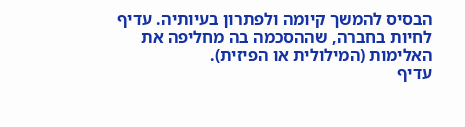הבסיס להמשך קיומה ולפתרון בעיותיה. עדיף לחיות בחברה, שההסכמה בה מחליפה את האלימות (המילולית או הפיזית).
עדיף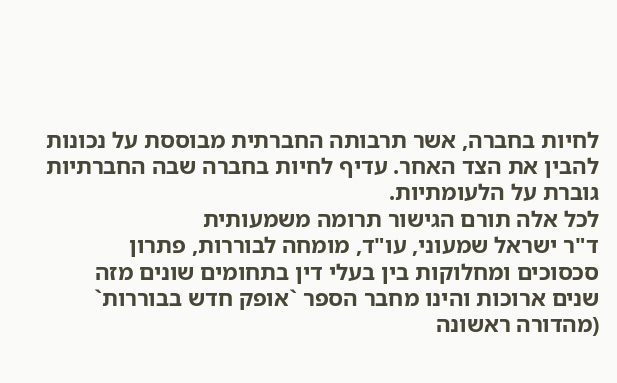לחיות בחברה, אשר תרבותה החברתית מבוססת על נכונות להבין את הצד האחר. עדיף לחיות בחברה שבה החברתיות גוברת על הלעומתיות.
לכל אלה תורם הגישור תרומה משמעותית
ד"ר ישראל שמעוני, עו"ד, מומחה לבוררות, פתרון סכסוכים ומחלוקות בין בעלי דין בתחומים שונים מזה שנים ארוכות והינו מחבר הספר `אופק חדש בבוררות` (מהדורה ראשונה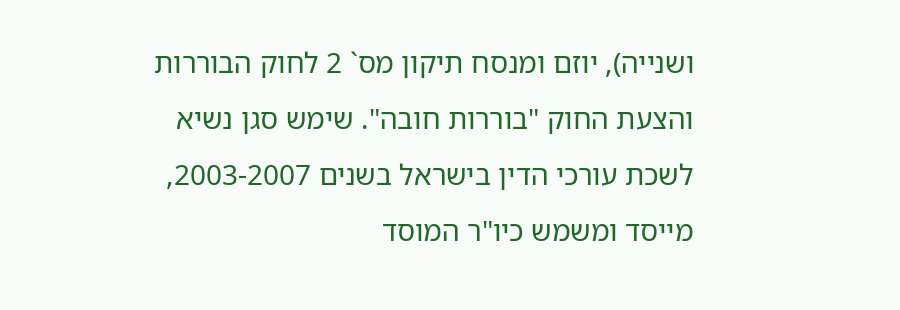ושנייה), יוזם ומנסח תיקון מס` 2 לחוק הבוררות והצעת החוק "בוררות חובה". שימש סגן נשיא לשכת עורכי הדין בישראל בשנים 2003-2007, מייסד ומשמש כיו"ר המוסד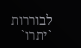לבוררות `יתרו`